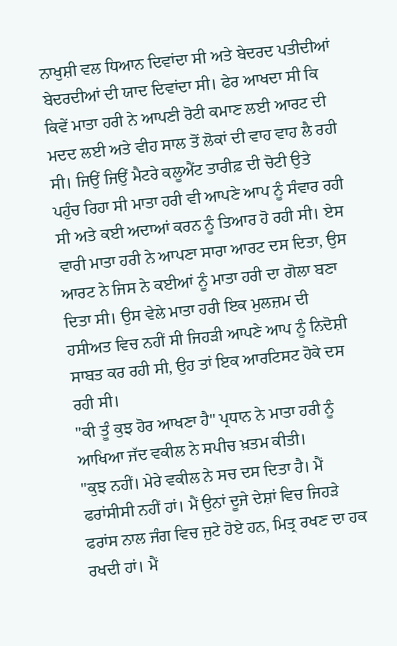ਨਾਖੁਸ਼ੀ ਵਲ ਧਿਆਨ ਦਿਵਾਂਦਾ ਸੀ ਅਤੇ ਬੇਦਰਦ ਪਤੀਦੀਆਂ ਬੇਦਰਦੀਆਂ ਦੀ ਯਾਦ ਦਿਵਾਂਦਾ ਸੀ। ਫੇਰ ਆਖਦਾ ਸੀ ਕਿ ਕਿਵੇਂ ਮਾਤਾ ਹਰੀ ਨੇ ਆਪਣੀ ਰੋਟੀ ਕਮਾਣ ਲਈ ਆਰਟ ਦੀ ਮਦਦ ਲਈ ਅਤੇ ਵੀਹ ਸਾਲ ਤੋਂ ਲੋਕਾਂ ਦੀ ਵਾਹ ਵਾਹ ਲੈ ਰਹੀ ਸੀ। ਜਿਉਂ ਜਿਉਂ ਮੈਟਰੇ ਕਲੂਐਂਟ ਤਾਰੀਫ਼ ਦੀ ਚੋਟੀ ਉਤੇ ਪਹੁੰਚ ਰਿਹਾ ਸੀ ਮਾਤਾ ਹਰੀ ਵੀ ਆਪਣੇ ਆਪ ਨੂੰ ਸੰਵਾਰ ਰਹੀ ਸੀ ਅਤੇ ਕਈ ਅਦਾਆਂ ਕਰਨ ਨੂੰ ਤਿਆਰ ਹੋ ਰਹੀ ਸੀ। ਏਸ ਵਾਰੀ ਮਾਤਾ ਹਰੀ ਨੇ ਆਪਣਾ ਸਾਰਾ ਆਰਟ ਦਸ ਦਿਤਾ, ਉਸ ਆਰਟ ਨੇ ਜਿਸ ਨੇ ਕਈਆਂ ਨੂੰ ਮਾਤਾ ਹਰੀ ਦਾ ਗੋਲਾ ਬਣਾ ਦਿਤਾ ਸੀ। ਉਸ ਵੇਲੇ ਮਾਤਾ ਹਰੀ ਇਕ ਮੁਲਜ਼ਮ ਦੀ ਹਸੀਅਤ ਵਿਚ ਨਹੀਂ ਸੀ ਜਿਹੜੀ ਆਪਣੇ ਆਪ ਨੂੰ ਨਿਦੋਸ਼ੀ ਸਾਬਤ ਕਰ ਰਹੀ ਸੀ, ਉਹ ਤਾਂ ਇਕ ਆਰਟਿਸਟ ਹੋਕੇ ਦਸ ਰਹੀ ਸੀ।
"ਕੀ ਤੂੰ ਕੁਝ ਹੋਰ ਆਖਣਾ ਹੈ" ਪ੍ਰਧਾਨ ਨੇ ਮਾਤਾ ਹਰੀ ਨੂੰ ਆਖਿਆ ਜੱਦ ਵਕੀਲ ਨੇ ਸਪੀਚ ਖ਼ਤਮ ਕੀਤੀ।
"ਕੁਝ ਨਹੀਂ। ਮੇਰੇ ਵਕੀਲ ਨੇ ਸਚ ਦਸ ਦਿਤਾ ਹੈ। ਮੈਂ ਫਰਾਂਸੀਸੀ ਨਹੀਂ ਹਾਂ। ਮੈਂ ਉਨਾਂ ਦੂਜੇ ਦੇਸ਼ਾਂ ਵਿਚ ਜਿਹੜੇ ਫਰਾਂਸ ਨਾਲ ਜੰਗ ਵਿਚ ਜੁਟੇ ਹੋਏ ਹਨ, ਮਿਤ੍ਰ ਰਖਣ ਦਾ ਹਕ ਰਖਦੀ ਹਾਂ। ਮੈਂ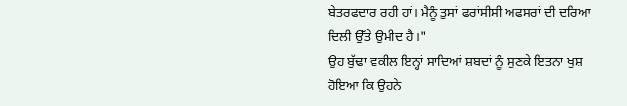ਬੇਤਰਫਦਾਰ ਰਹੀ ਹਾਂ। ਮੈਨੂੰ ਤੁਸਾਂ ਫਰਾਂਸੀਸੀ ਅਫਸਰਾਂ ਦੀ ਦਰਿਆ ਦਿਲੀ ਉੱਤੇ ਉਮੀਦ ਹੈ।"
ਉਹ ਬੁੱਢਾ ਵਕੀਲ ਇਨ੍ਹਾਂ ਸਾਦਿਆਂ ਸ਼ਬਦਾਂ ਨੂੰ ਸੁਣਕੇ ਇਤਨਾ ਖੁਸ਼ ਹੋਇਆ ਕਿ ਉਹਨੇ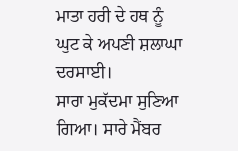ਮਾਤਾ ਹਰੀ ਦੇ ਹਥ ਨੂੰ ਘੁਟ ਕੇ ਅਪਣੀ ਸ਼ਲਾਘਾ ਦਰਸਾਈ।
ਸਾਰਾ ਮੁਕੱਦਮਾ ਸੁਣਿਆ ਗਿਆ। ਸਾਰੇ ਮੈਂਬਰ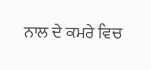ਨਾਲ ਦੇ ਕਮਰੇ ਵਿਚ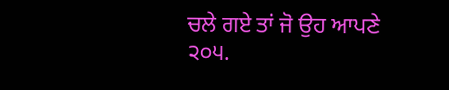ਚਲੇ ਗਏ ਤਾਂ ਜੋ ਉਹ ਆਪਣੇ
੨੦੫.